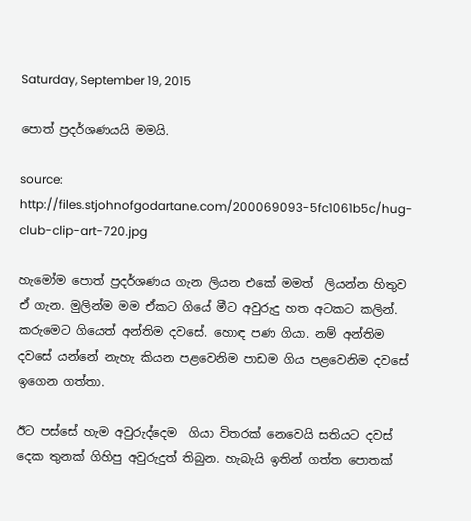Saturday, September 19, 2015

පොත් ප්‍රදර්ශණයයි මමයි.

source: http://files.stjohnofgodartane.com/200069093-5fc1061b5c/hug-club-clip-art-720.jpg

හැමෝම පොත් ප්‍රදර්ශණය ගැන ලියන එකේ මමත්  ලියන්න හිතුව ඒ ගැන. මුලින්ම මම ඒකට ගියේ මීට අවුරුදු හත අටකට කලින්. කරුමෙට ගියෙත් අන්තිම දවසේ. හොඳ පණ ගියා. නම් අන්තිම දවසේ යන්නේ නැහැ කියන පළවෙනිම පාඩම ගිය පළවෙනිම දවසේ ඉගෙන ගත්තා.

ඊට පස්සේ හැම අවුරුද්දෙම  ගියා විතරක් නෙවෙයි සතියට දවස් දෙක තුනක් ගිහිපු අවුරුදුත් තිබුන. හැබැයි ඉතින් ගත්ත පොතක්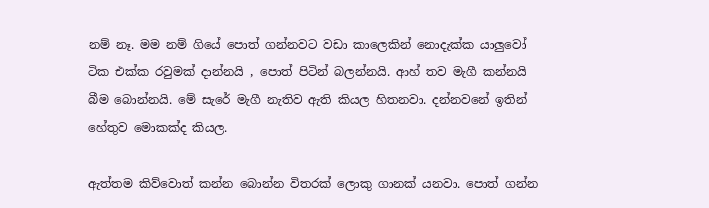නම් නෑ. මම නම් ගියේ පොත් ගන්නවට වඩා කාලෙකින් නොදැක්ක යාලුවෝ ටික එක්ක රවුමක් දාන්නයි , පොත් පිටින් බලන්නයි. ආහ් තව මැගී කන්නයි බීම බොන්නයි. මේ සැරේ මැගී නැතිව ඇති කියල හිතනවා. දන්නවනේ ඉතින් හේතුව මොකක්ද කියල.

ඇත්තම කිව්වොත් කන්න බොන්න විතරක් ලොකු ගානක් යනවා. පොත් ගන්න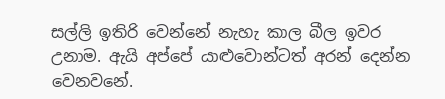සල්ලි ඉතිරි වෙන්නේ නැහැ කාල බීල ඉවර උනාම. ඇයි අප්පේ යාළුවොන්ටත් අරන් දෙන්න වෙනවනේ.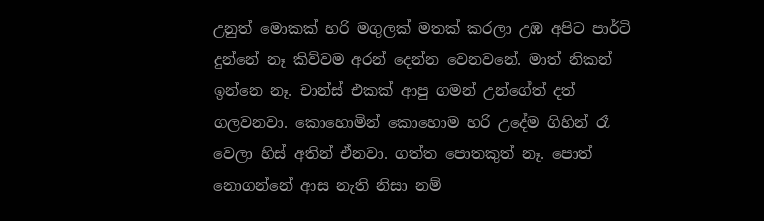උනුත් මොකක් හරි මගුලක් මතක් කරලා උඹ අපිට පාර්ටි දුන්නේ නෑ කිව්වම අරන් දෙන්න වෙනවනේ. මාත් නිකන් ඉන්නෙ නෑ. චාන්ස් එකක් ආපු ගමන් උන්ගේත් දත් ගලවනවා. කොහොමින් කොහොම හරි උදේම ගිහින් රෑ වෙලා හිස් අතින් ඒනවා. ගත්ත පොතකුත් නෑ. පොත් නොගන්නේ ආස නැති නිසා නම්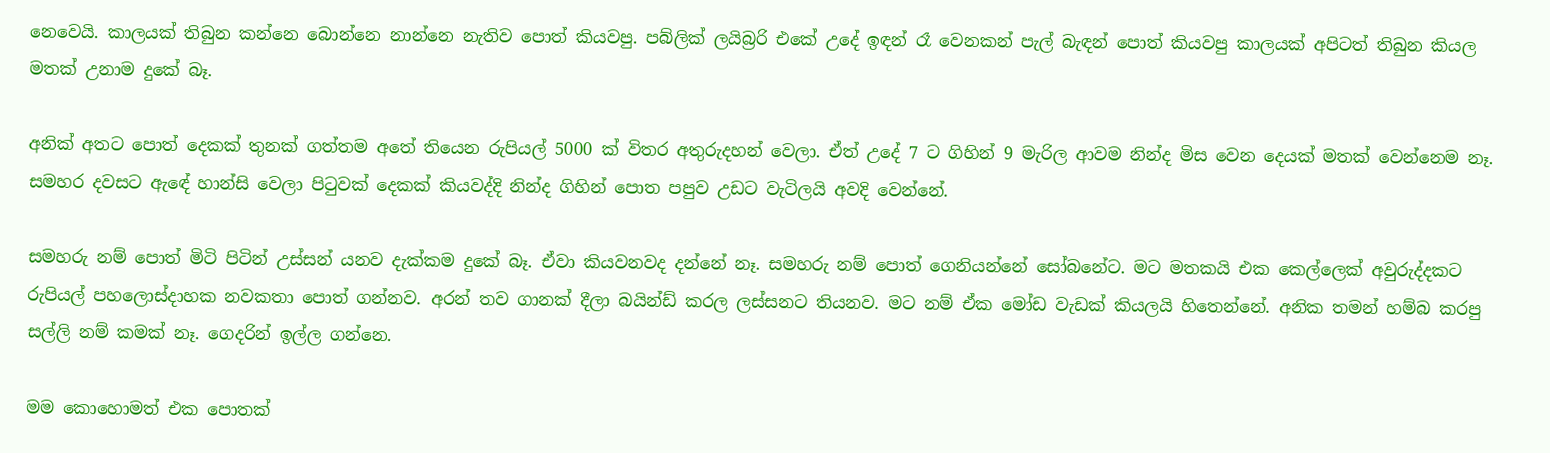නෙවෙයි. කාලයක් තිබුන කන්නෙ බොන්නෙ නාන්නෙ නැතිව පොත් කියවපු. පබ්ලික් ලයිබ්‍ර‍රි එකේ උදේ ඉඳන් රෑ වෙනකන් පැල් බැඳන් පොත් කියවපු කාලයක් අපිටත් තිබුන කියල මතක් උනාම දුකේ බෑ.

අනික් අතට පොත් දෙකක් තුනක් ගත්තම අතේ තියෙන රුපියල් 5000 ක් විතර අතුරුදහන් වෙලා. ඒත් උදේ 7 ට ගිහින් 9 මැරිල ආවම නින්ද මිස වෙන දෙයක් මතක් වෙන්නෙම නෑ. සමහර දවසට ඇඳේ හාන්සි වෙලා පිටුවක් දෙකක් කියවද්දි නින්ද ගිහින් පොත පපුව උඩට වැටිලයි අවදි වෙන්නේ.

සමහරු නම් පොත් මිටි පිටින් උස්සන් යනව දැක්කම දුකේ බෑ. ඒවා කියවනවද දන්නේ නෑ. සමහරු නම් පොත් ගෙනියන්නේ සෝබනේට. මට මතකයි එක කෙල්ලෙක් අවුරුද්දකට රුපියල් පහලොස්දාහක නවකතා පොත් ගන්නව. අරන් තව ගානක් දීලා බයින්ඩ් කරල ලස්සනට තියනව. මට නම් ඒක මෝඩ වැඩක් කියලයි හිතෙන්නේ. අනික තමන් හම්බ කරපු සල්ලි නම් කමක් නෑ. ගෙදරින් ඉල්ල ගන්නෙ.

මම කොහොමත් එක පොතක්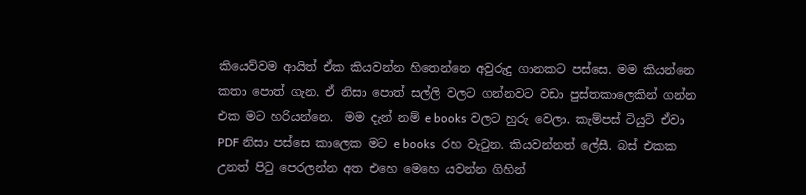කියෙව්වම ආයිත් ඒක කියවන්න හිතෙන්නෙ අවුරුදු ගානකට පස්සෙ. මම කියන්නෙ කතා පොත් ගැන. ඒ නිසා පොත් සල්ලි වලට ගන්නවට වඩා පුස්තකාලෙකින් ගන්න එක මට හරියන්නෙ.  මම දැන් නම් e books වලට හුරු වෙලා. කැම්පස් ටියුට් ඒවා PDF නිසා පස්සෙ කාලෙක මට e books  රහ වැටුන. කියවන්නත් ලේසී. බස් එකක උනත් පිටු පෙරලන්න අත එහෙ මෙහෙ යවන්න ගිහින්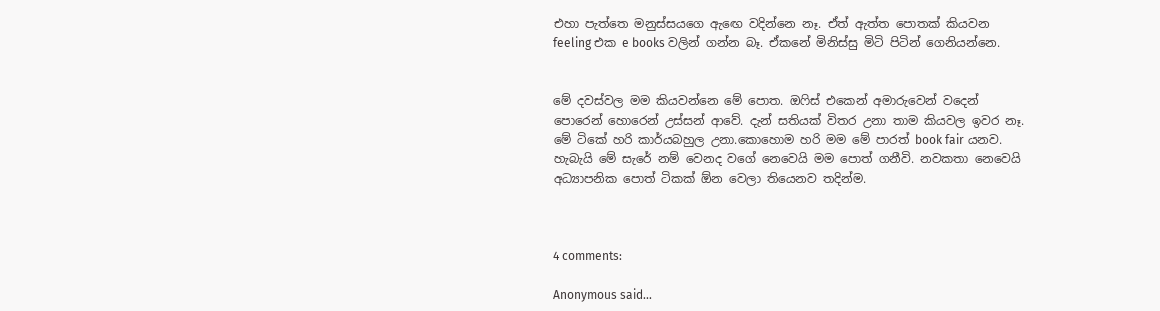එහා පැත්තෙ මනුස්සයගෙ ඇඟෙ වදින්නෙ නෑ. ඒත් ඇත්ත පොතක් කියවන feeling එක e books වලින් ගන්න බෑ. ඒකනේ මිනිස්සු මිටි පිටින් ගෙනියන්නෙ.


මේ දවස්වල මම කියවන්නෙ මේ පොත. ඔෆිස් එකෙන් අමාරුවෙන් වදෙන් පොරෙන් හොරෙන් උස්සන් ආවේ. දැන් සතියක් විතර උනා තාම කියවල ඉවර නෑ. මේ ටිකේ හරි කාර්යබහුල උනා.කොහොම හරි මම මේ පාරත් book fair යනව. හැබැයි මේ සැරේ නම් වෙනද වගේ නෙවෙයි මම පොත් ගනීවි. නවකතා නෙවෙයි අධ්‍යාපනික පොත් ටිකක් ඕන වෙලා තියෙනව තදින්ම.



4 comments:

Anonymous said...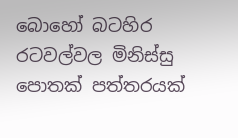බොහෝ බටහිර රටවල්වල මිනිස්සු පොතක් පත්තරයක්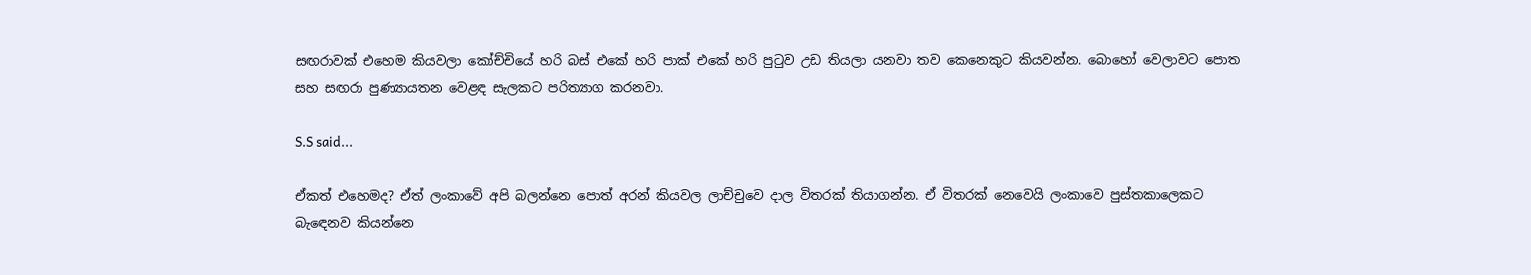සඟරාවක් එහෙම කියවලා කෝච්චියේ හරි බස් එකේ හරි පාක් එකේ හරි පුටුව උඩ තියලා යනවා තව කෙනෙකුට කියවන්න. බොහෝ වෙලාවට පොත සහ සඟරා පුණ්‍යායතන වෙළඳ සැලකට පරිත්‍යාග කරනවා.

S.S said...

ඒකත් එහෙමද? ඒත් ලංකාවේ අපි බලන්නෙ පොත් අරන් කියවල ලාච්චුවෙ දාල විතරක් තියාගන්න. ඒ විතරක් නෙවෙයි ලංකාවෙ පුස්තකාලෙකට බැඳෙනව කියන්නෙ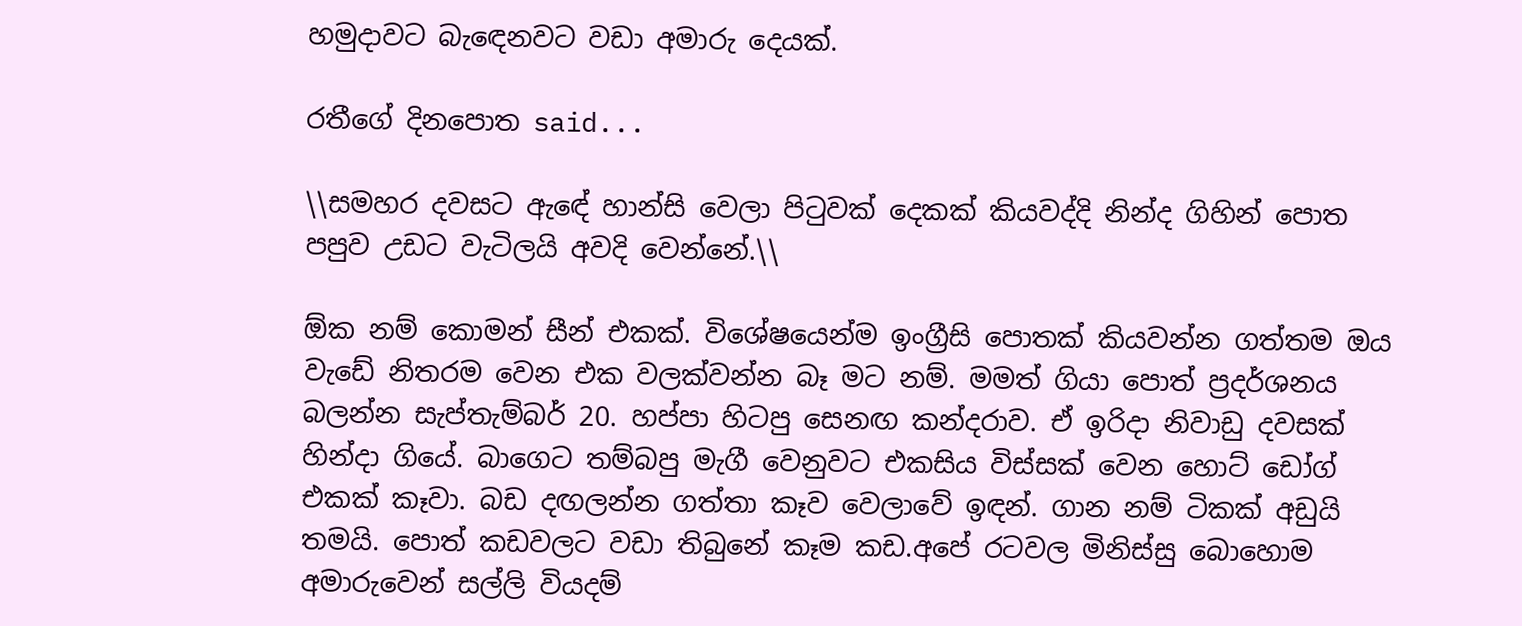හමුදාවට බැඳෙනවට වඩා අමාරු දෙයක්.

රතීගේ දිනපොත said...

\\සමහර දවසට ඇඳේ හාන්සි වෙලා පිටුවක් දෙකක් කියවද්දි නින්ද ගිහින් පොත පපුව උඩට වැටිලයි අවදි වෙන්නේ.\\

ඕක නම් කොමන් සීන් එකක්. විශේෂයෙන්ම ඉංග්‍රීසි පොතක් කියවන්න ගත්තම ඔය වැඩේ නිතරම වෙන එක වලක්වන්න බෑ මට නම්. මමත් ගියා පොත් ප්‍රදර්ශනය බලන්න සැප්තැම්බර් 20. හප්පා හිටපු සෙනඟ කන්දරාව. ඒ ඉරිදා නිවාඩු දවසක් හින්දා ගියේ. බාගෙට තම්බපු මැගී වෙනුවට එකසිය විස්සක් වෙන හොට් ඩෝග් එකක් කෑවා. බඩ දඟලන්න ගත්තා කෑව වෙලාවේ ඉඳන්. ගාන නම් ටිකක් අඩුයි තමයි. පොත් කඩවලට වඩා තිබුනේ කෑම කඩ.අපේ රටවල මිනිස්සු බොහොම අමාරුවෙන් සල්ලි වියදම්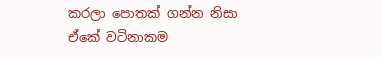කරලා පොතක් ගන්න නිසා ඒකේ වටිනාකම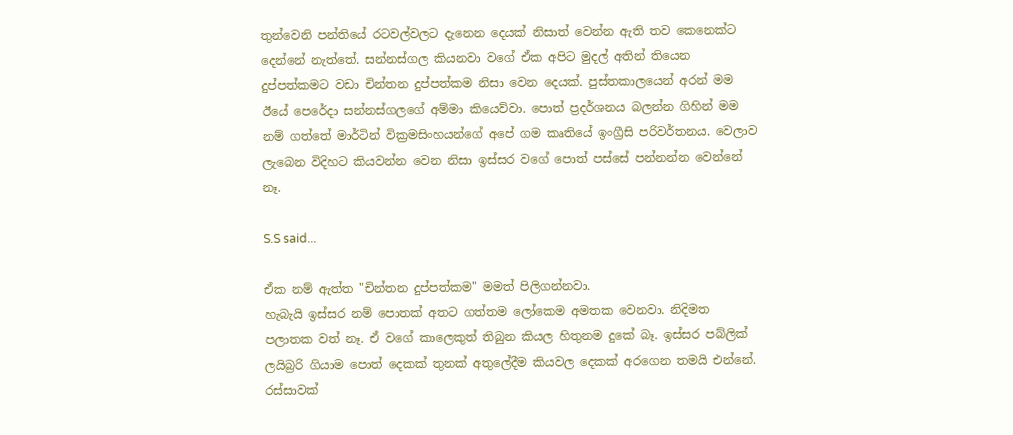තුන්වෙනි පන්තියේ රටවල්වලට දැනෙන දෙයක් නිසාත් වෙන්න ඇති තව කෙනෙක්ට දෙන්නේ නැත්තේ. සන්නස්ගල කියනවා වගේ ඒක අපිට මුදල් අතින් තියෙන දුප්පත්කමට වඩා චින්තන දුප්පත්කම නිසා වෙන දෙයක්. පුස්තකාලයෙන් අරන් මම ඊයේ පෙරේදා සන්නස්ගලගේ අම්මා කියෙව්වා. පොත් ප්‍රදර්ශනය බලන්න ගිහින් මම නම් ගත්තේ මාර්ටින් වික්‍රමසිංහයන්ගේ අපේ ගම කෘතියේ ඉංග්‍රීසි පරිවර්තනය. වෙලාව ලැබෙන විදිහට කියවන්න වෙන නිසා ඉස්සර වගේ පොත් පස්සේ පන්නන්න වෙන්නේ නෑ.

S.S said...

ඒක නම් ඇත්ත "චින්තන දුප්පත්කම" මමත් පිලිගන්නවා.
හැබැයි ඉස්සර නම් පොතක් අතට ගත්තම ලෝකෙම අමතක වෙනවා. නිදිමත පලාතක වත් නෑ. ඒ වගේ කාලෙකුත් තිබුන කියල හිතුනම දුකේ බෑ. ඉස්සර පබ්ලික් ලයිබ්‍රරි ගියාම පොත් දෙකක් තුනක් අතුලේදීම කියවල දෙකක් අරගෙන තමයි එන්නේ. රස්සාවක්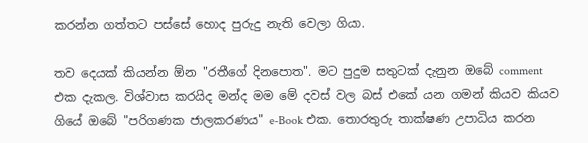කරන්න ගත්තට පස්සේ හොද පුරුදු නැති වෙලා ගියා.

තව දෙයක් කියන්න ඕන "රතීගේ දිනපොත". මට පුදුම සතුටක් දැනුන ඔබේ comment එක දැකල. විශ්වාස කරයිද මන්ද මම මේ දවස් වල බස් එකේ යන ගමන් කියව කියව ගියේ ඔබේ "පරිගණක ජාලකරණය" e-Book එක. තොරතුරු තාක්ෂණ උපාධිය කරන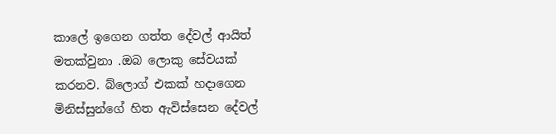කාලේ ඉගෙන ගත්ත දේවල් ආයිත් මතක්වුනා .ඔබ ලොකු සේවයක් කරනව. බ්ලොග් එකක් හදාගෙන මිනිස්සුන්ගේ හිත ඇවිස්සෙන දේවල්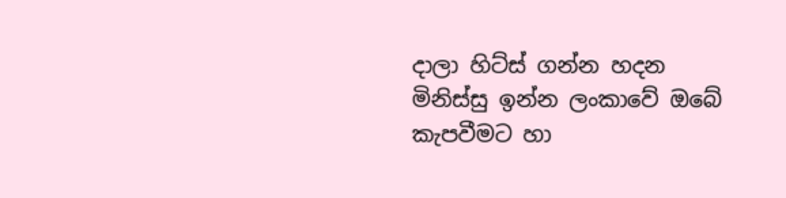දාලා හිට්ස් ගන්න හදන මිනිස්සු ඉන්න ලංකාවේ ඔබේ කැපවීමට හා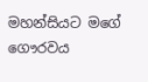මහන්සියට මගේ ගෞරවය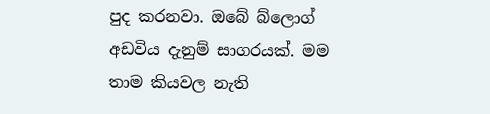පුද කරනවා. ඔබේ බ්ලොග් අඩවිය දැනුම් සාගරයක්. මම තාම කියවල නැති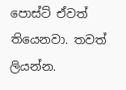පොස්ට් ඒවත් තියෙනවා. තවත් ලියන්න.